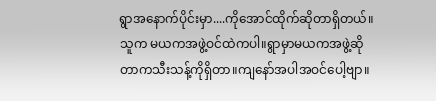ရွာအနောက်ပိုင်းမှာ....ကိုအောင်ထိုက်ဆိုတာရှိတယ်။သူက မယကအဖွဲ့ဝင်ထဲကပါ။ရွာမှာမယကအဖွဲ့ဆိုတာကသီးသန့်ကိုရှိတာ။ကျနော်အပါအဝင်ပေါ့ဗျာ။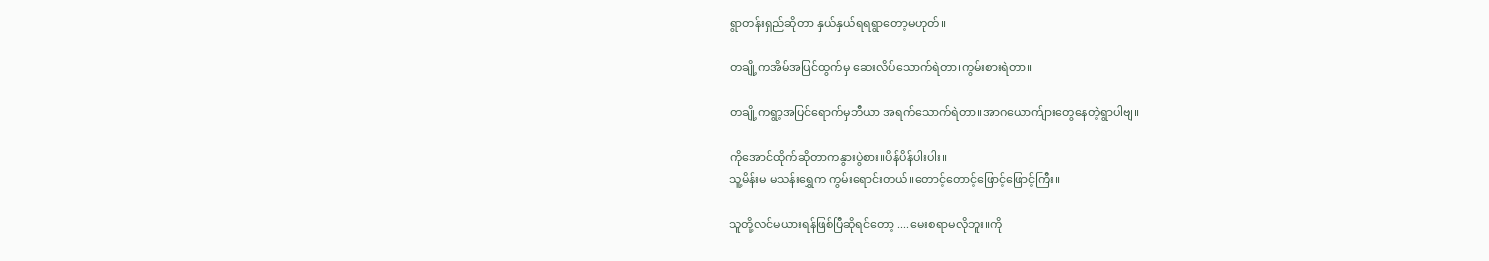ရွာတန်းရှည်ဆိုတာ နှယ်နှယ်ရရရွာတော့မဟုတ်။

တချို့ကအိမ်အပြင်ထွက်မှ ဆေးလိပ်သောက်ရဲတာ၊ကွမ်းစားရဲတာ။

တချို့ကရွာ့အပြင်ရောက်မှဘီယာ အရက်သောက်ရဲတာ။အာဂယောက်ျားတွေနေတဲ့ရွာပါဗျ။

ကိုအောင်ထိုက်ဆိုတာကနွားပွဲစား။ပိန်ပိန်ပါးပါး။
သူ့မိန်းမ မသန်းရွှေက ကွမ်းရောင်းတယ်။တောင့်တောင့်ဖြောင့်ဖြောင့်ကြီး။

သူတို့လင်မယားရန်ဖြစ်ပြီဆိုရင်တော့ ....မေးစရာမလိုဘူး။ကို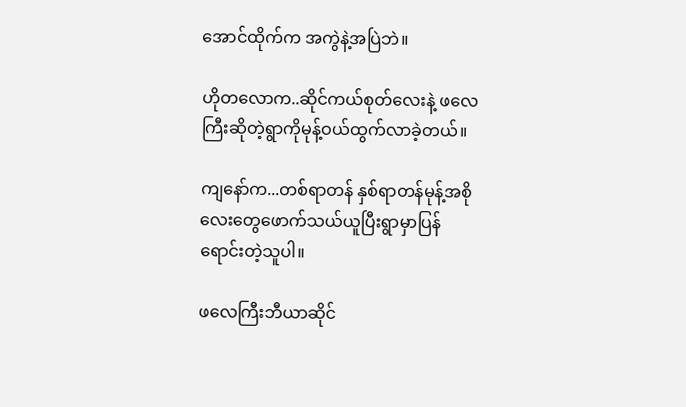အောင်ထိုက်က အကွဲနဲ့အပြဲဘဲ။

ဟိုတလောက..ဆိုင်ကယ်စုတ်လေးနဲ့ ဖလေကြီးဆိုတဲ့ရွာကိုမုန့်ဝယ်ထွက်လာခဲ့တယ်။

ကျနော်က...တစ်ရာတန် နှစ်ရာတန်မုန့်အစိုလေးတွေဖောက်သယ်ယူပြီးရွာမှာပြန်ရောင်းတဲ့သူပါ။

ဖလေကြီးဘီယာဆိုင်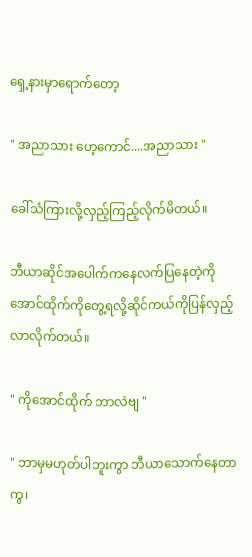ရှေ့နားမှာရောက်တော့

" အညာသား ဟေ့ကောင်....အညာသား "

ခေါ်သံကြားလို့လှည့်ကြည့်လိုက်မိတယ်။

ဘီယာဆိုင်အပေါက်ကနေလက်ပြနေတဲ့ကိုအောင်ထိုက်ကိုတွေ့ရလို့ဆိုင်ကယ်ကိုပြန်လှည့်လာလိုက်တယ်။

" ကိုအောင်ထိုက် ဘာလဲဗျ "

" ဘာမှမဟုတ်ပါဘူးကွာ ဘီယာသောက်နေတာကွ၊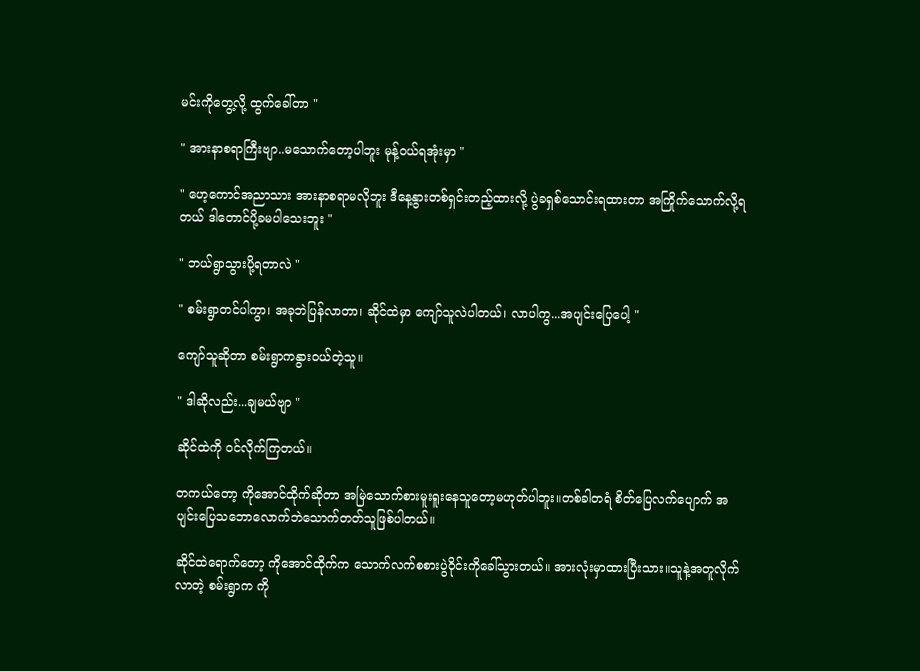မင်းကိုတွေ့လို့ ထွက်ခေါ်တာ "

" အားနာစရာကြီးဗျာ..မသောက်တော့ပါဘူး မုန့်ဝယ်ရအုံးမှာ "

" ဟေ့ကောင်အညာသား အားနာစရာမလိုဘူး ဒီနေ့နွားတစ်ရှင်းတည့်ထားလို့ ပွဲခရှစ်သောင်းရထားတာ အကြိုက်သောက်လို့ရတယ် ဒါတောင်ပို့ခမပါသေးဘူး "

" ဘယ်ရွာသွားပို့ရတာလဲ "

" စမ်းရွာတင်ပါကွာ၊ အခုဘဲပြန်လာတာ၊ ဆိုင်ထဲမှာ ကျော်သူလဲပါတယ်၊ လာပါကွ...အပျင်းပြေပေါ့ "

ကျော်သူဆိုတာ စမ်းရွာကနွားဝယ်တဲ့သူ။

" ဒါဆိုလည်း...ချမယ်ဗျာ "

ဆိုင်ထဲကို ဝင်လိုက်ကြတယ်။

တကယ်တော့ ကိုအောင်ထိုက်ဆိုတာ အမြဲသောက်စားမူးရူးနေသူတော့မဟုတ်ပါဘူး။တစ်ခါတရံ စိတ်ပြေလက်ပျောက် အပျင်းပြေသဘောလောက်ဘဲသောက်တတ်သူဖြစ်ပါတယ်။

ဆိုင်ထဲရောက်တော့ ကိုအောင်ထိုက်က သောက်လက်စစားပွဲဝိုင်းကိုခေါ်သွားတယ်။ အားလုံးမှာထားပြီးသား။သူနဲ့အတူလိုက်လာတဲ့ စမ်းရွာက ကို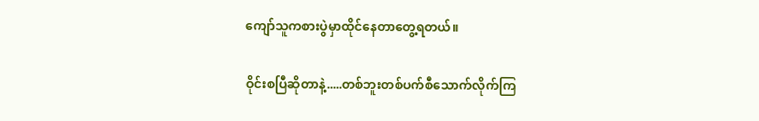ကျော်သူကစားပွဲမှာထိုင်နေတာတွေ့ရတယ်။

ဝိုင်းစပြီဆိုတာနဲ့.....တစ်ဘူးတစ်ပက်စီသောက်လိုက်ကြ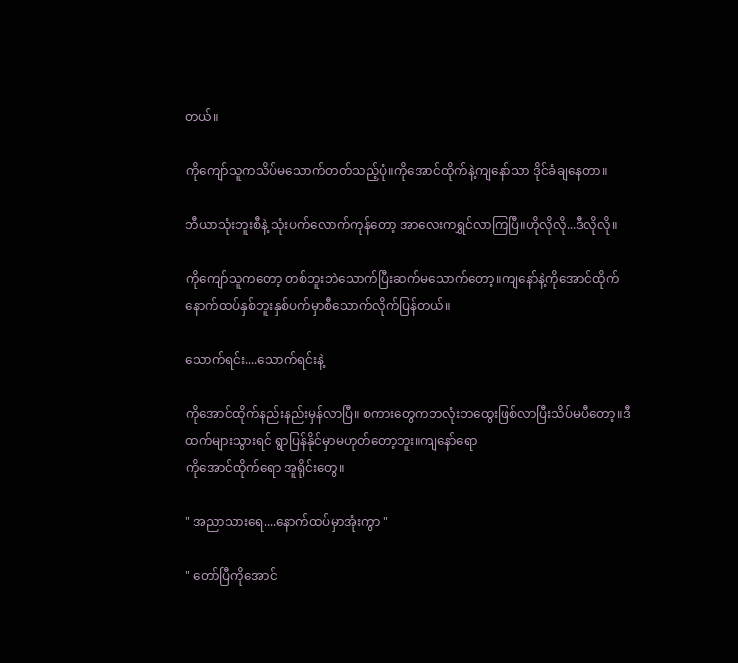တယ်။

ကိုကျော်သူကသိပ်မသောက်တတ်သည့်ပုံ။ကိုအောင်ထိုက်နဲ့ကျနော်သာ ဒိုင်ခံချနေတာ။

ဘီယာသုံးဘူးစီနဲ့ သုံးပက်လောက်ကုန်တော့ အာလေးကရွှင်လာကြပြီ။ဟိုလိုလို...ဒီလိုလို။

ကိုကျော်သူကတော့ တစ်ဘူးဘဲသောက်ပြီးဆက်မသောက်တော့။ကျနော်နဲ့ကိုအောင်ထိုက် နောက်ထပ်နှစ်ဘူးနှစ်ပက်မှာစီသောက်လိုက်ပြန်တယ်။

သောက်ရင်း....သောက်ရင်းနဲ့

ကိုအောင်ထိုက်နည်းနည်းမှန်လာပြီ။ စကားတွေကဘလုံးဘထွေးဖြစ်လာပြီးသိပ်မပီတော့။ဒီထက်များသွားရင် ရွာပြန်နိုင်မှာမဟုတ်တော့ဘူး။ကျနော်ရော
ကိုအောင်ထိုက်ရော အူရိုင်းတွေ။

" အညာသားရေ....နောက်ထပ်မှာအုံးကွာ "

" တော်ပြီကိုအောင်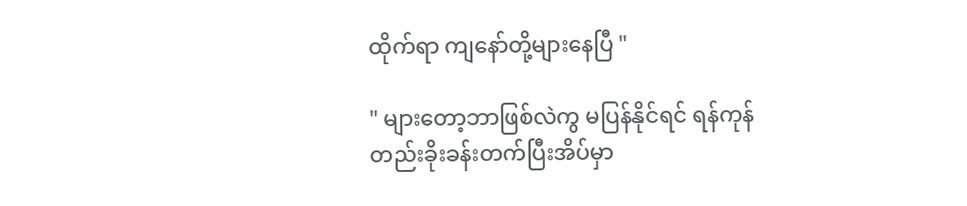ထိုက်ရာ ကျနော်တို့များနေပြီ "

" များတော့ဘာဖြစ်လဲကွ မပြန်နိုင်ရင် ရန်ကုန်တည်းခိုးခန်းတက်ပြီးအိပ်မှာ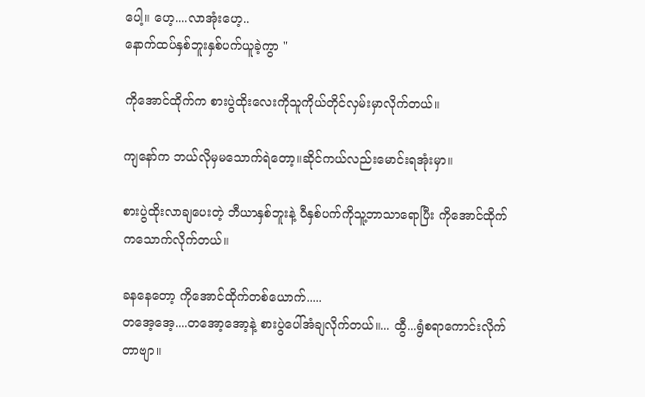ပေါ့။ ဟေ့....လာအုံးဟေ့..
နောက်ထပ်နှစ်ဘူးနှစ်ပက်ယူခဲ့ကွာ "

ကိုအောင်ထိုက်က စားပွဲထိုးလေးကိုသူကိုယ်တိုင်လှမ်းမှာလိုက်တယ်။

ကျနော်က ဘယ်လိုမှမသောက်ရဲတော့။ဆိုင်ကယ်လည်းမောင်းရအုံးမှာ။

စားပွဲထိုးလာချပေးတဲ့ ဘီယာနှစ်ဘူးနဲ့ ဝီနှစ်ပက်ကိုသူ့ဘာသာရောပြီး ကိုအောင်ထိုက်ကသောက်လိုက်တယ်။

ခနနေတော့ ကိုအောင်ထိုက်တစ်ယောက်.....
တအေ့အေ့....တအော့အော့နဲ့ စားပွဲပေါ်အံချလိုက်တယ်။... ထွီ...ရွံစရာကောင်းလိုက်တာဗျာ။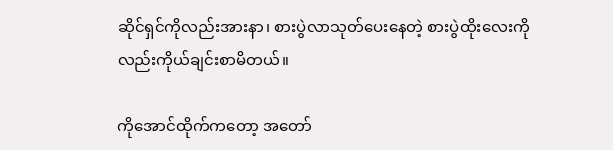ဆိုင်ရှင်ကိုလည်းအားနာ၊ စားပွဲလာသုတ်ပေးနေတဲ့ စားပွဲထိုးလေးကိုလည်းကိုယ်ချင်းစာမိတယ်။

ကိုအောင်ထိုက်ကတော့ အတော်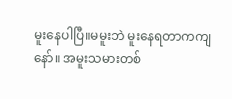မူးနေပါပြီ။မမူးဘဲ မူးနေရတာကကျနော်။ အမူးသမားတစ်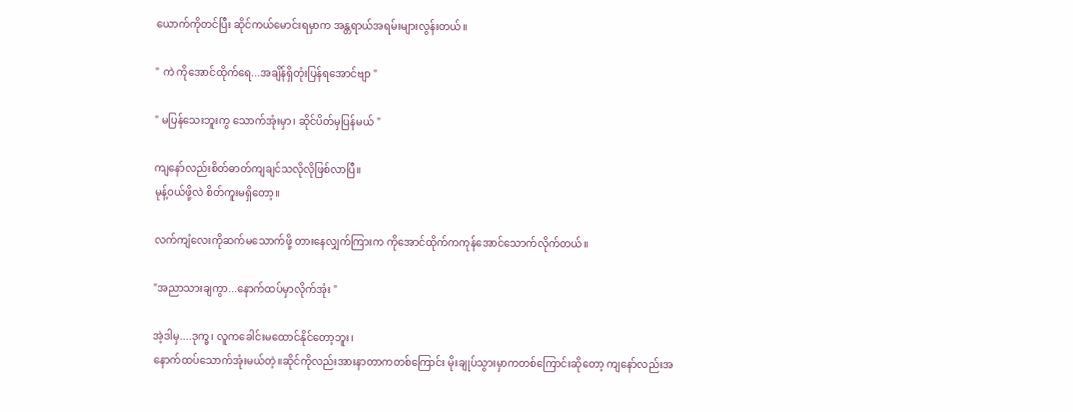ယောက်ကိုတင်ပြီး ဆိုင်ကယ်မောင်းရမှာက အန္တရာယ်အရမ်းများလွန်းတယ်။

" ကဲ ကိုအောင်ထိုက်ရေ...အချိန်ရှိတုံးပြန်ရအောင်ဗျာ "

" မပြန်သေးဘူးကွ သောက်အုံးမှာ၊ ဆိုင်ပိတ်မှပြန်မယ် "

ကျနော်လည်းစိတ်ဓာတ်ကျချင်သလိုလိုဖြစ်လာပြီ။
မုန့်ဝယ်ဖို့လဲ စိတ်ကူးမရှိတော့။

လက်ကျံလေးကိုဆက်မသောက်ဖို့ တားနေလျှက်ကြားက ကိုအောင်ထိုက်ကကုန်အောင်သောက်လိုက်တယ်။

"အညာသားချကွာ...နောက်ထပ်မှာလိုက်အုံး "

အဲ့ဒါမှ....ဒုက္ခ၊ လူကခေါင်းမထောင်နိုင်တော့ဘူး၊
နောက်ထပ်သောက်အုံးမယ်တဲ့။ဆိုင်ကိုလည်းအားနာတာကတစ်ကြောင်း မိုးချုပ်သွားမှာကတစ်ကြောင်းဆိုတော့ ကျနော်လည်းအ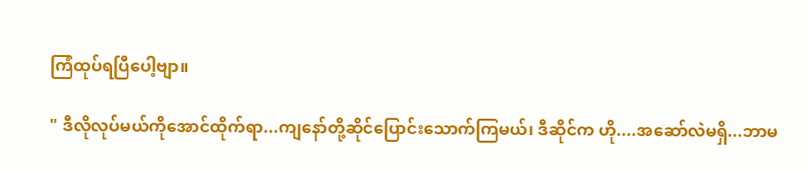ကြံထုပ်ရပြီပေါ့ဗျာ။

" ဒီလိုလုပ်မယ်ကိုအောင်ထိုက်ရာ...ကျနော်တို့ဆိုင်ပြောင်းသောက်ကြမယ်၊ ဒီဆိုင်က ဟို....အဆော်လဲမရှိ...ဘာမ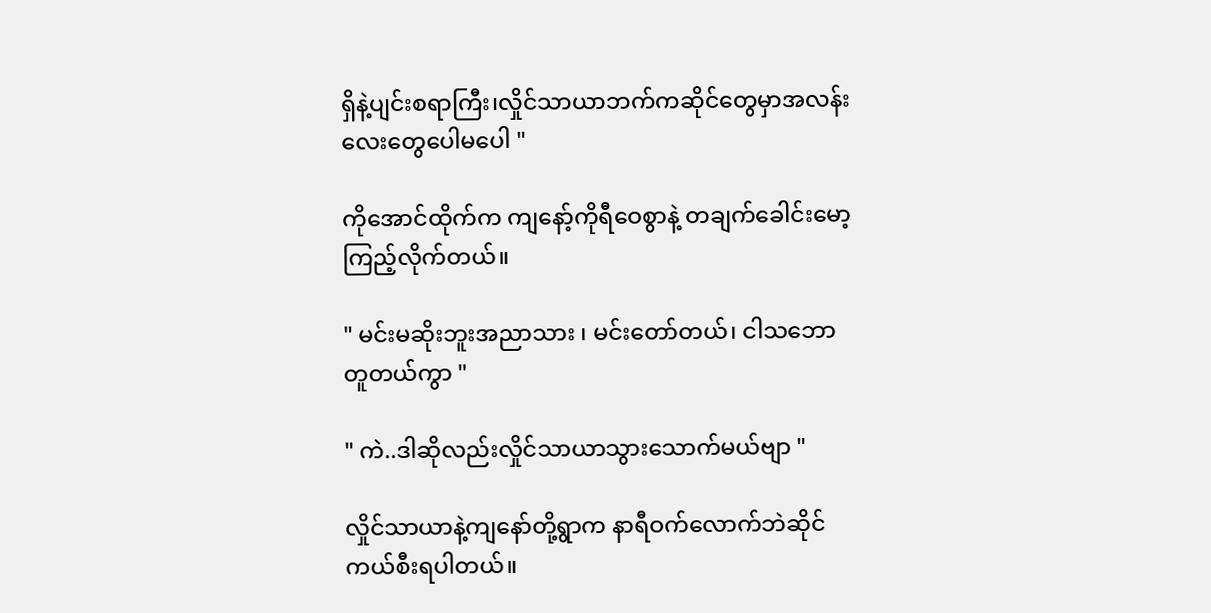ရှိနဲ့ပျင်းစရာကြီး၊လှိုင်သာယာဘက်ကဆိုင်တွေမှာအလန်းလေးတွေပေါမပေါ "

ကိုအောင်ထိုက်က ကျနော့်ကိုရီဝေစွာနဲ့ တချက်ခေါင်းမော့ကြည့်လိုက်တယ်။

" မင်းမဆိုးဘူးအညာသား ၊ မင်းတော်တယ်၊ ငါသဘောတူတယ်ကွာ "

" ကဲ..ဒါဆိုလည်းလှိုင်သာယာသွားသောက်မယ်ဗျာ "

လှိုင်သာယာနဲ့ကျနော်တို့ရွာက နာရီဝက်လောက်ဘဲဆိုင်ကယ်စီးရပါတယ်။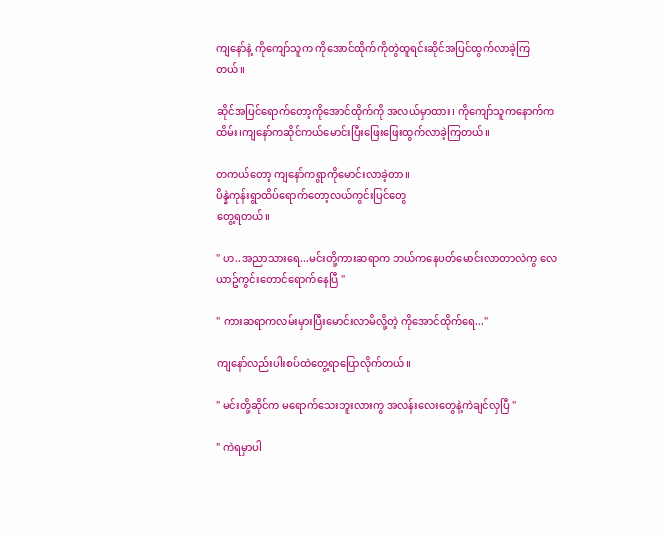ကျနော်နဲ့ ကိုကျော်သူက ကိုအောင်ထိုက်ကိုတွဲထူရင်းဆိုင်အပြင်ထွက်လာခဲ့ကြတယ်။

ဆိုင်အပြင်ရောက်တော့ကိုအောင်ထိုက်ကို အလယ်မှာထား၊ ကိုကျော်သူကနောက်ကထိမ်း၊ကျနော်ကဆိုင်ကယ်မောင်းပြီးဖြေးဖြေးထွက်လာခဲ့ကြတယ်။

တကယ်တော့ ကျနော်ကရွာကိုမောင်းလာခဲ့တာ။
ပိန္နဲကုန်းရွာထိပ်ရောက်တော့လယ်ကွင်းပြင်တွေ
တွေ့ရတယ်။

" ဟ..အညာသားရေ...မင်းတို့ကားဆရာက ဘယ်ကနေပတ်မောင်းလာတာလဲကွ လေယာဥ်ကွင်းတောင်ရောက်နေပြီ "

" ကားဆရာကလမ်းမှားပြီးမောင်းလာမိလို့တဲ့ ကိုအောင်ထိုက်ရေ..."

ကျနော်လည်းပါးစပ်ထဲတွေ့ရာပြောလိုက်တယ်။

" မင်းတို့ဆိုင်က မရောက်သေးဘူးလားကွ အလန်းလေးတွေနဲ့ကဲချင်လှပြီ "

" ကဲရမှာပါ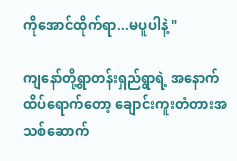ကိုအောင်ထိုက်ရာ...မပူပါနဲ့ "

ကျနော်တို့ရွာတန်းရှည်ရွာရဲ့ အနောက်ထိပ်ရောက်တော့ ချောင်းကူးတံတားအသစ်ဆောက်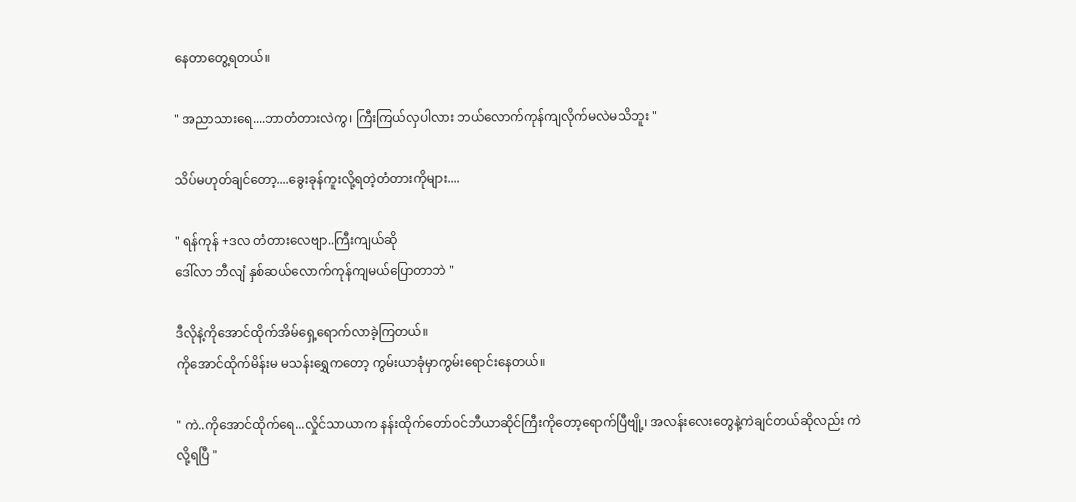နေတာတွေ့ရတယ်။

" အညာသားရေ....ဘာတံတားလဲကွ၊ ကြီးကြယ်လှပါလား ဘယ်လောက်ကုန်ကျလိုက်မလဲမသိဘူး "

သိပ်မဟုတ်ချင်တော့....ခွေးခုန်ကူးလို့ရတဲ့တံတားကိုများ....

" ရန်ကုန် +ဒလ တံတားလေဗျာ..ကြီးကျယ်ဆို
ဒေါ်လာ ဘီလျံ နှစ်ဆယ်လောက်ကုန်ကျမယ်ပြောတာဘဲ "

ဒီလိုနဲ့ကိုအောင်ထိုက်အိမ်ရှေ့ရောက်လာခဲ့ကြတယ်။
ကိုအောင်ထိုက်မိန်းမ မသန်းရွှေကတော့ ကွမ်းယာခုံမှာကွမ်းရောင်းနေတယ်။

" ကဲ..ကိုအောင်ထိုက်ရေ...လှိုင်သာယာက နန်းထိုက်တော်ဝင်ဘီယာဆိုင်ကြီးကိုတော့ရောက်ပြီဗျို့၊ အလန်းလေးတွေနဲ့ကဲချင်တယ်ဆိုလည်း ကဲလို့ရပြီ "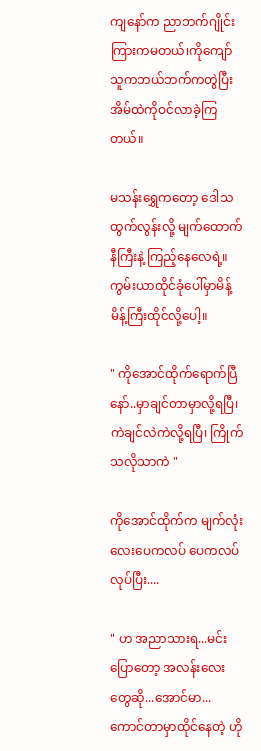ကျနော်က ညာဘက်ဂျိုင်းကြားကမတယ်၊ကိုကျော်သူကဘယ်ဘက်ကတွဲပြီး အိမ်ထဲကိုဝင်လာခဲ့ကြတယ်။

မသန်းရွှေကတော့ ဒေါသထွက်လွန်းလို့ မျက်ထောက်နီကြီးနဲ့ ကြည့်နေလေရဲ့။ကွမ်းယာထိုင်ခုံပေါ်မှာမိန့်မိန့်ကြီးထိုင်လို့ပေါ့။

" ကိုအောင်ထိုက်ရောက်ပြီနော်..မှာချင်တာမှာလို့ရပြီ၊ ကဲချင်လဲကဲလို့ရပြီ၊ ကြိုက်သလိုသာကဲ "

ကိုအောင်ထိုက်က မျက်လုံးလေးပေကလပ် ပေကလပ်လုပ်ပြီး....

" ဟ အညာသားရ...မင်းပြောတော့ အလန်းလေးတွေဆို...အောင်မာ... ကောင်တာမှာထိုင်နေတဲ့ ဟို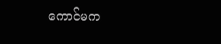ကောင်မက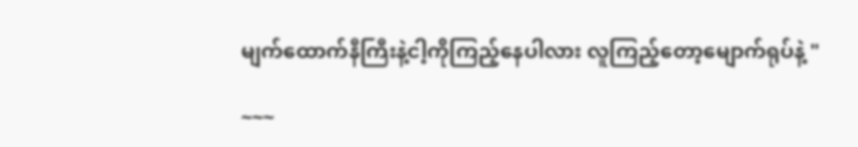မျက်ထောက်နီကြီးနဲ့ငါ့ကိုကြည့်နေပါလား လူကြည့်တော့မျောက်ရုပ်နဲ့ "

~~~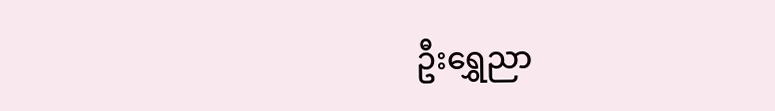ဦးရွှေညာ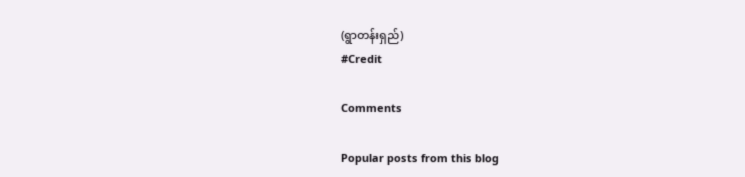(ရွာတန်းရှည်)
#Credit

Comments

Popular posts from this blog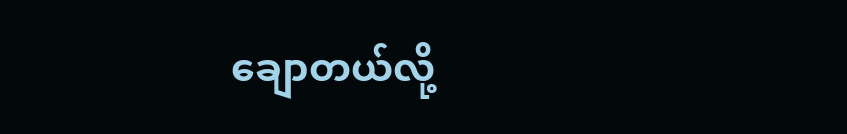ချောတယ်လို့